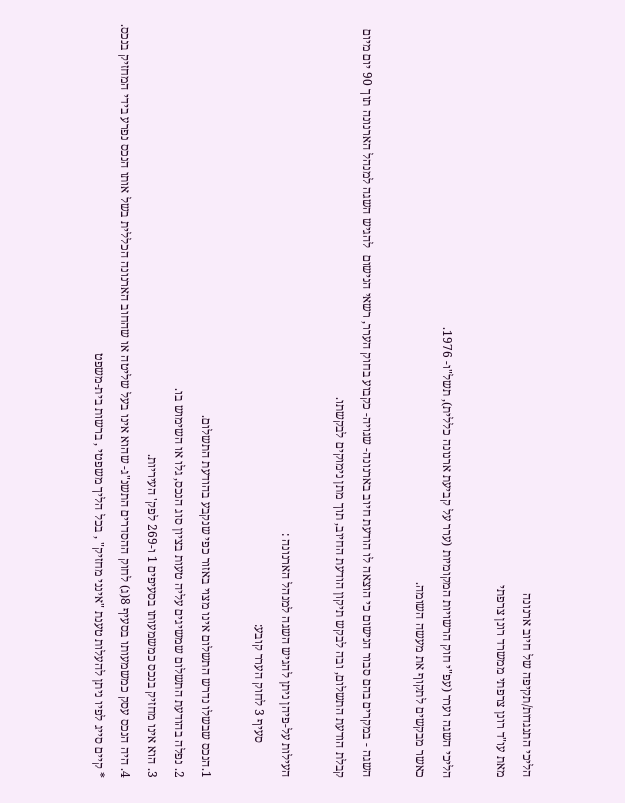הליכי התנגדות/תקיפה של חיוב ארנונה
מאת עו"ד רונן צרפתי ממשרד רונן צרפתי

הליכי השגה וערר (עפ"י חוק הרשויות המקומיות (ערר על קביעת ארנונה כללית), תשל"ו- 1976.
כאשר מבקשים לתקוף את מעשה השומה.

השגה - במקרים בהם סבור הנישום כי הוצאה לו הודעת חיוב בארנונה- שגויה- כקבוע בחוק הערר, רשאי הנישום  להגיש השגה למנהל הארנונה תוך 90 יום מיום קבלת הודעת התשלום, ובה לבקש תיקון הודעת החיוב, תוך מתן נימוקים לבקשתו.

העילות על-פיהן ניתן להגיש השגה למנהל הארנונה :
           סעיף 3 לחוק הערר קובע:

1.הנכס שבשלו נדרש התשלום אינו מצוי באזור כפי שנקבע בהודעת התשלום.
2. נפלה בהודעת התשלום שמשיגים עליה טעות בציון סוג הנכס, גלו או השימוש בו.
3. הוא אינו מחזיק בנכס כמשמעותו בסעיפים 1 ו-269 לפק' העיריות.
4. היה הנכס עסק כמשמעותו בסעיף 8(ג) לחוק ההסדרים התשנ"ג- שהוא אינו בעל שליטה או שהחוב הארנונה הכללית בשל אותו הנכס נפרע בידי המחזיק בנכס.
* קיים סייג לפיו ניתן להעלות טענת "אינני מחזיק" , בכל הליך משפטי , ברשות בית-משפט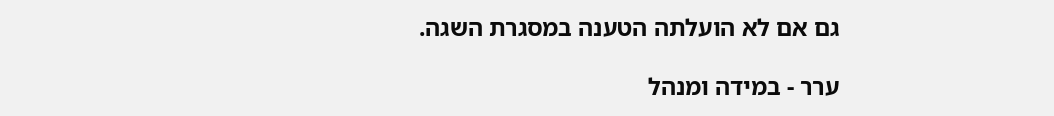גם אם לא הועלתה הטענה במסגרת השגה.

ערר - במידה ומנהל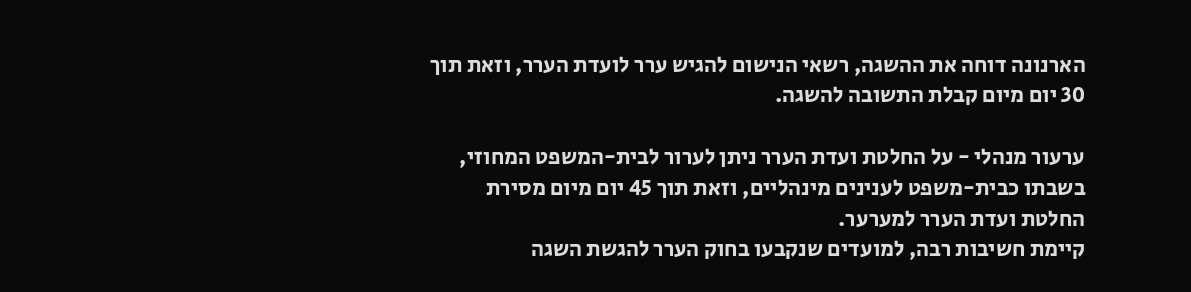הארנונה דוחה את ההשגה, רשאי הנישום להגיש ערר לועדת הערר, וזאת תוך 30 יום מיום קבלת התשובה להשגה.

ערעור מנהלי - על החלטת ועדת הערר ניתן לערור לבית-המשפט המחוזי, בשבתו כבית-משפט לענינים מינהליים, וזאת תוך 45 יום מיום מסירת החלטת ועדת הערר למערער.
קיימת חשיבות רבה, למועדים שנקבעו בחוק הערר להגשת השגה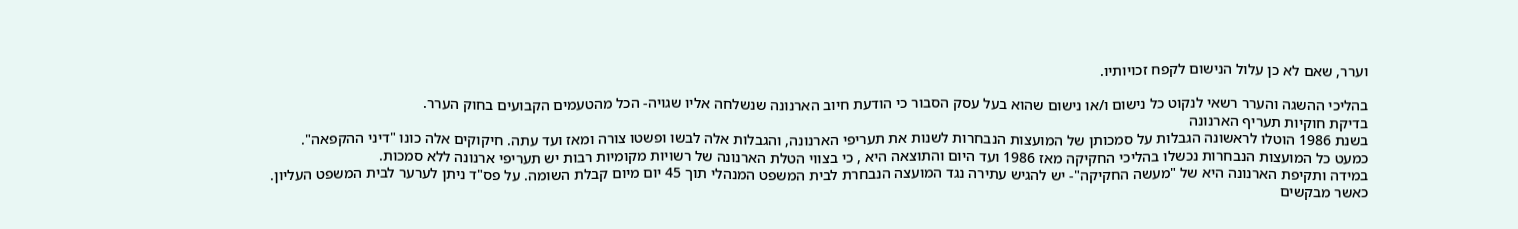וערר, שאם לא כן עלול הנישום לקפח זכויותיו.

בהליכי ההשגה והערר רשאי לנקוט כל נישום ו/או נישום שהוא בעל עסק הסבור כי הודעת חיוב הארנונה שנשלחה אליו שגויה- הכל מהטעמים הקבועים בחוק הערר.
בדיקת חוקיות תעריף הארנונה
בשנת 1986 הוטלו לראשונה הגבלות על סמכותן של המועצות הנבחרות לשנות את תעריפי הארנונה, והגבלות אלה לבשו ופשטו צורה ומאז ועד עתה. חיקוקים אלה כונו "דיני ההקפאה".
כמעט כל המועצות הנבחרות נכשלו בהליכי החקיקה מאז 1986 ועד היום והתוצאה היא , כי בצווי הטלת הארנונה של רשויות מקומיות רבות יש תעריפי ארנונה ללא סמכות.
במידה ותקיפת הארנונה היא של "מעשה החקיקה"- יש להגיש עתירה נגד המועצה הנבחרת לבית המשפט המנהלי תוך 45 יום מיום קבלת השומה. על פס"ד ניתן לערער לבית המשפט העליון.
כאשר מבקשים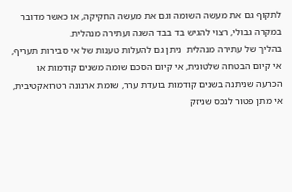לתקוף גם את מעשה השומה וגם את מעשה החקיקה, או כאשר מדובר במקרה גבולי, רצוי להגיש בד בבד השגה ועתירה מנהלית.
בהליך של עתירה מנהלית  ניתן גם להעלות טענות של אי סבירות תעריף, אי קיום הבטחה שלטונית, אי קיום הסכם שומה משנים קודמות או הכרעה שניתנה בשנים קודמות בועדת ערר, שומת ארנונה רטרואקטיבית, אי מתן פטור לנכס שניזק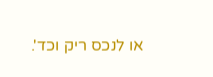או לנכס ריק וכד'.